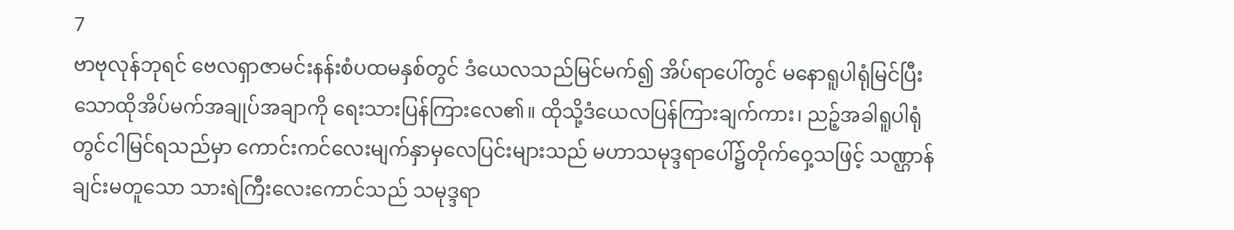7
ဗာဗုလုန်ဘုရင် ဗေလရှာဇာမင်းနန်းစံပထမနှစ်တွင် ဒံယေလသည်မြင်မက်၍ အိပ်ရာပေါ်တွင် မနောရူပါရုံမြင်ပြီးသောထိုအိပ်မက်အချုပ်အချာကို ရေးသားပြန်ကြားလေ၏။ ထိုသို့ဒံယေလပြန်ကြားချက်ကား၊ ညဉ့်အခါရူပါရုံတွင်ငါမြင်ရသည်မှာ ကောင်းကင်လေးမျက်နှာမှလေပြင်းများသည် မဟာသမုဒ္ဒရာပေါ်၌တိုက်ဝှေ့သဖြင့် သဏ္ဌာန်ချင်းမတူသော သားရဲကြီးလေးကောင်သည် သမုဒ္ဒရာ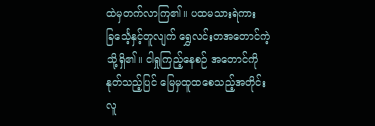ထဲမှတက်လာကြ၏။ ပထမသားရဲကား ခြင်္သေ့နှင့်တူလျက် ရွှေလင်းတအတောင်ကဲ့သို့ရှိ၏။ ငါရှုကြည့်နေစဉ် အတောင်ကိုနုတ်သည့်ပြင် မြေမှထူထစေသည့်အတိုင်း လူ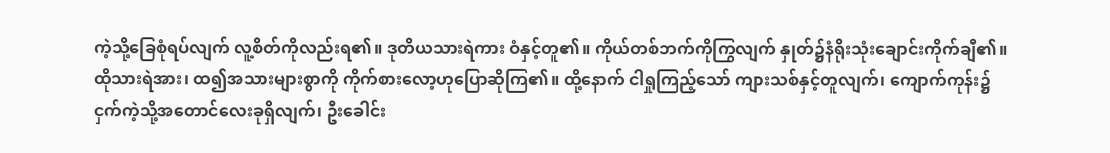ကဲ့သို့ခြေစုံရပ်လျက် လူ့စိတ်ကိုလည်းရ၏။ ဒုတိယသားရဲကား ဝံနှင့်တူ၏။ ကိုယ်တစ်ဘက်ကိုကြွလျက် နှုတ်၌နံရိုးသုံးချောင်းကိုက်ချီ၏။ ထိုသားရဲအား၊ ထ၍အသားများစွာကို ကိုက်စားလော့ဟုပြောဆိုကြ၏။ ထို့နောက် ငါရှုကြည့်သော် ကျားသစ်နှင့်တူလျက်၊ ကျောက်ကုန်း၌ငှက်ကဲ့သို့အတောင်လေးခုရှိလျက်၊ ဦးခေါင်း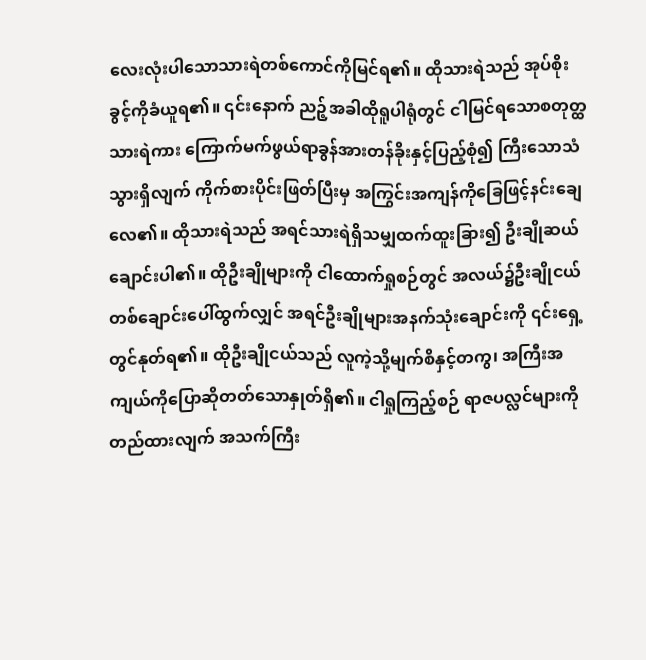လေးလုံးပါသောသားရဲတစ်ကောင်ကိုမြင်ရ၏။ ထိုသားရဲသည် အုပ်စိုးခွင့်ကိုခံယူရ၏။ ၎င်းနောက် ညဉ့်အခါထိုရူပါရုံတွင် ငါမြင်ရသောစတုတ္ထသားရဲကား ကြောက်မက်ဖွယ်ရာခွန်အားတန်ခိုးနှင့်ပြည့်စုံ၍ ကြီးသောသံသွားရှိလျက် ကိုက်စားပိုင်းဖြတ်ပြီးမှ အကြွင်းအကျန်ကိုခြေဖြင့်နင်းချေလေ၏။ ထိုသားရဲသည် အရင်သားရဲရှိသမျှထက်ထူးခြား၍ ဦးချိုဆယ်ချောင်းပါ၏။ ထိုဦးချိုများကို ငါထောက်ရှုစဉ်တွင် အလယ်၌ဦးချိုငယ်တစ်ချောင်းပေါ်ထွက်လျှင် အရင်ဦးချိုများအနက်သုံးချောင်းကို ၎င်းရှေ့တွင်နုတ်ရ၏။ ထိုဦးချိုငယ်သည် လူကဲ့သို့မျက်စိနှင့်တကွ၊ အကြီးအကျယ်ကိုပြောဆိုတတ်သောနှုတ်ရှိ၏။ ငါရှုကြည့်စဉ် ရာဇပလ္လင်များကိုတည်ထားလျက် အသက်ကြီး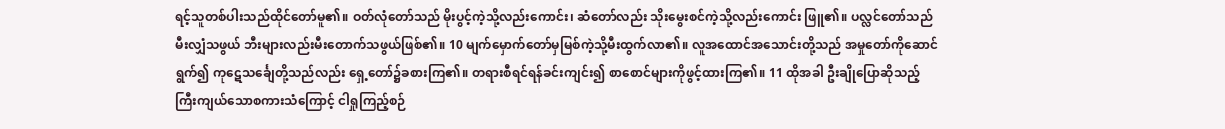ရင့်သူတစ်ပါးသည်ထိုင်တော်မူ၏။ ဝတ်လုံတော်သည် မိုးပွင့်ကဲ့သို့လည်းကောင်း၊ ဆံတော်လည်း သိုးမွေးစင်ကဲ့သို့လည်းကောင်း ဖြူ၏။ ပလ္လင်တော်သည်မီးလျှံသဖွယ် ဘီးများလည်းမီးတောက်သဖွယ်ဖြစ်၏။ 10 မျက်မှောက်တော်မှမြစ်ကဲ့သို့မီးထွက်လာ၏။ လူအထောင်အသောင်းတို့သည် အမှုတော်ကိုဆောင်ရွက်၍ ကုဋေသင်္ချေတို့သည်လည်း ရှေ့တော်၌ခစားကြ၏။ တရားစီရင်ရန်ခင်းကျင်း၍ စာစောင်များကိုဖွင့်ထားကြ၏။ 11 ထိုအခါ ဦးချိုပြောဆိုသည့် ကြီးကျယ်သောစကားသံကြောင့် ငါရှုကြည့်စဉ်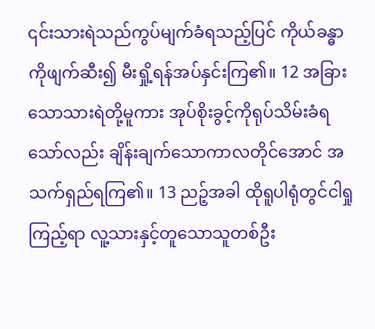၎င်းသားရဲသည်ကွပ်မျက်ခံရသည့်ပြင် ကိုယ်ခန္ဓာကိုဖျက်ဆီး၍ မီးရှို့ရန်အပ်နှင်းကြ၏။ 12 အခြားသောသားရဲတို့မူကား အုပ်စိုးခွင့်ကိုရုပ်သိမ်းခံရသော်လည်း ချိန်းချက်သောကာလတိုင်အောင် အသက်ရှည်ရကြ၏။ 13 ညဉ့်အခါ ထိုရူပါရုံတွင်ငါရှုကြည့်ရာ လူ့သားနှင့်တူသောသူတစ်ဦး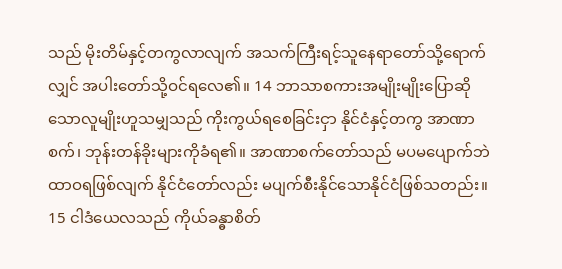သည် မိုးတိမ်နှင့်တကွလာလျက် အသက်ကြီးရင့်သူနေရာတော်သို့ရောက်လျှင် အပါးတော်သို့ဝင်ရလေ၏။ 14 ဘာသာစကားအမျိုးမျိုးပြောဆိုသောလူမျိုးဟူသမျှသည် ကိုးကွယ်ရစေခြင်းငှာ နိုင်ငံနှင့်တကွ အာဏာစက်၊ ဘုန်းတန်ခိုးများကိုခံရ၏။ အာဏာစက်တော်သည် မပမပျောက်ဘဲ ထာဝရဖြစ်လျက် နိုင်ငံတော်လည်း မပျက်စီးနိုင်သောနိုင်ငံဖြစ်သတည်း။
15 ငါဒံယေလသည် ကိုယ်ခန္ဓာစိတ်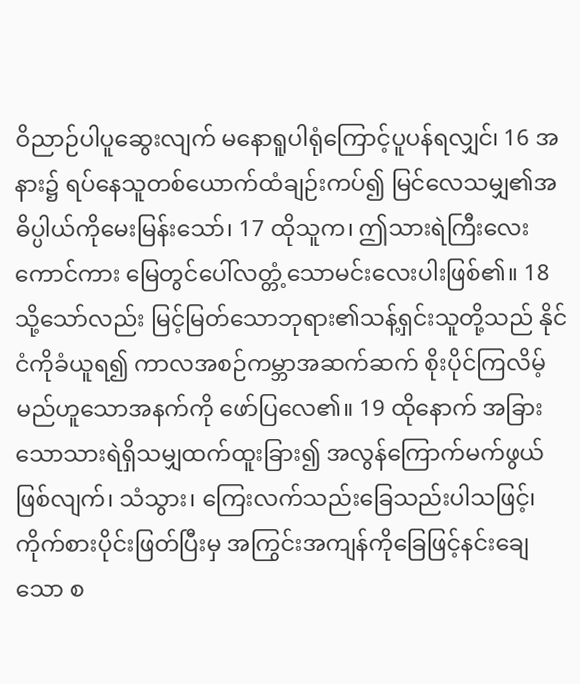ဝိညာဉ်ပါပူဆွေးလျက် မနောရူပါရုံကြောင့်ပူပန်ရလျှင်၊ 16 အနား၌ ရပ်နေသူတစ်ယောက်ထံချဉ်းကပ်၍ မြင်လေသမျှ၏အဓိပ္ပါယ်ကိုမေးမြန်းသော်၊ 17 ထိုသူက၊ ဤသားရဲကြီးလေးကောင်ကား မြေတွင်ပေါ်လတ္တံ့သောမင်းလေးပါးဖြစ်၏။ 18 သို့သော်လည်း မြင့်မြတ်သောဘုရား၏သန့်ရှင်းသူတို့သည် နိုင်ငံကိုခံယူရ၍ ကာလအစဉ်ကမ္ဘာအဆက်ဆက် စိုးပိုင်ကြလိမ့်မည်ဟူသောအနက်ကို ဖော်ပြလေ၏။ 19 ထိုနောက် အခြားသောသားရဲရှိသမျှထက်ထူးခြား၍ အလွန်ကြောက်မက်ဖွယ်ဖြစ်လျက်၊ သံသွား၊ ကြေးလက်သည်းခြေသည်းပါသဖြင့်၊ ကိုက်စားပိုင်းဖြတ်ပြီးမှ အကြွင်းအကျန်ကိုခြေဖြင့်နင်းချေသော စ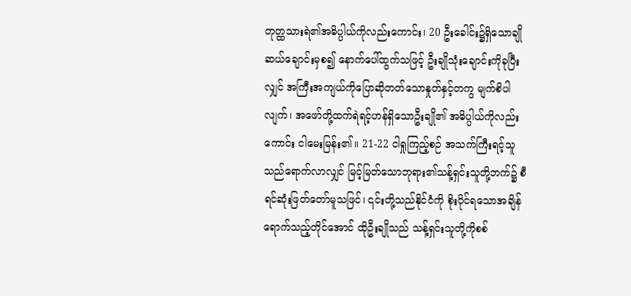တုတ္ထသားရဲ၏အဓိပ္ပါယ်ကိုလည်းကောင်း၊ 20 ဦးခေါင်း၌ရှိသောချိုဆယ်ချောင်းမှစ၍ နောက်ပေါ်ထွက်သဖြင့် ဦးချိုသုံးချောင်းကိုခုပြီးလျှင် အကြီးအကျယ်ကိုပြောဆိုတတ်သောနှုတ်နှင့်တကွ မျက်စိပါလျက်၊ အဖော်တို့ထက်ရဲရင့်ဟန်ရှိသောဦးချို၏ အဓိပ္ပါယ်ကိုလည်းကောင်း ငါမေးမြန်း၏။ 21-22 ငါရှုကြည့်စဉ် အသက်ကြီးရင့်သူသည်ရောက်လာလျှင် မြင့်မြတ်သောဘုရား၏သန့်ရှင်းသူတို့ဘက်၌ စီရင်ဆုံးဖြတ်တော်မူသဖြင်၊ ၎င်းတို့သည်နိုင်ငံကို စိုးပိုင်ရသောအချိန်ရောက်သည့်တိုင်အောင် ထိုဦးချိုသည် သန့်ရှင်းသူတို့ကိုစစ်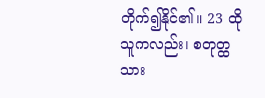တိုက်၍နိုင်၏။ 23 ထိုသူကလည်း၊ စတုတ္ထသား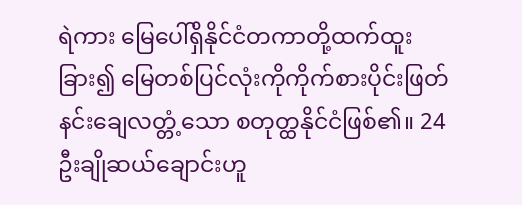ရဲကား မြေပေါ်ရှိနိုင်ငံတကာတို့ထက်ထူးခြား၍ မြေတစ်ပြင်လုံးကိုကိုက်စားပိုင်းဖြတ်နင်းချေလတ္တံ့သော စတုတ္ထနိုင်ငံဖြစ်၏။ 24 ဦးချိုဆယ်ချောင်းဟူ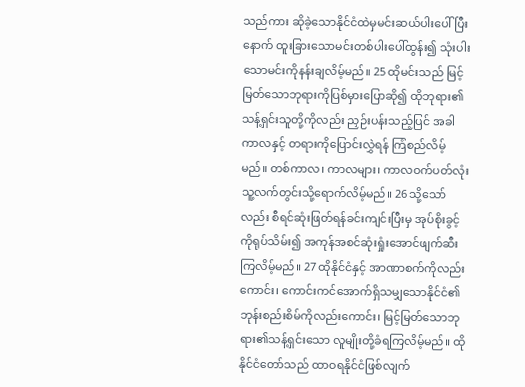သည်ကား ဆိုခဲ့သောနိုင်ငံထဲမှမင်းဆယ်ပါးပေါ်ပြီးနောက် ထူးခြားသောမင်းတစ်ပါးပေါ်ထွန်း၍ သုံးပါးသောမင်းကိုနန်းချလိမ့်မည်။ 25 ထိုမင်းသည် မြင့်မြတ်သောဘုရားကိုပြစ်မှားပြောဆို၍ ထိုဘုရား၏သန့်ရှင်းသူတို့ကိုလည်း ညှဉ်းပန်းသည့်ပြင် အခါကာလနှင့် တရားကိုပြောင်းလွှဲရန် ကြံစည်လိမ့်မည်။ တစ်ကာလ၊ ကာလများ၊ ကာလဝက်ပတ်လုံး သူ့လက်တွင်းသို့ရောက်လိမ့်မည်။ 26 သို့သော်လည်း စီရင်ဆုံးဖြတ်ရန်ခင်းကျင်းပြီးမှ အုပ်စိုးခွင့်ကိုရုပ်သိမ်း၍ အကုန်အစင်ဆုံးရှုံးအောင်ဖျက်ဆီးကြလိမ့်မည်။ 27 ထိုနိုင်ငံနှင့် အာဏာစက်ကိုလည်းကောင်း၊ ကောင်းကင်အောက်ရှိသမျှသောနိုင်ငံ၏ဘုန်းစည်းစိမ်ကိုလည်းကောင်း၊ မြင့်မြတ်သောဘုရား၏သန့်ရှင်းသော လူမျိုးတို့ခံရကြလိမ့်မည်။ ထိုနိုင်ငံတော်သည် ထာဝရနိုင်ငံဖြစ်လျက်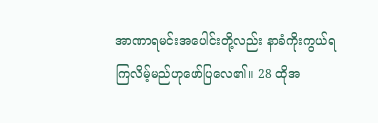အာဏာရမင်းအပေါင်းတို့လည်း နာခံကိုးကွယ်ရကြလိမ့်မည်ဟုဖော်ပြလေ၏။ 28 ထိုအ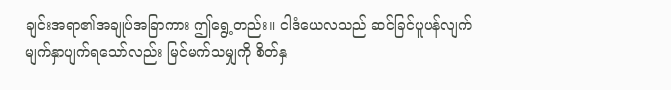ချင်းအရာ၏အချုပ်အခြာကား ဤရွေ့တည်း။ ငါဒံယေလသည် ဆင်ခြင်ပူပန်လျက်မျက်နှာပျက်ရသော်လည်း မြင်မက်သမျှကို စိတ်နှ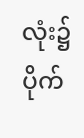လုံး၌ပိုက်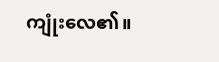ကျုံးလေ၏။